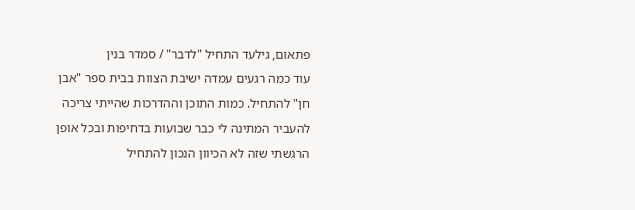פתאום, גילעד התחיל "לדבר" / סמדר בנין
עוד כמה רגעים עמדה ישיבת הצוות בבית ספר "אבן חן" להתחיל. כמות התוכן וההדרכות שהייתי צריכה להעביר המתינה לי כבר שבועות בדחיפות ובכל אופן הרגשתי שזה לא הכיוון הנכון להתחיל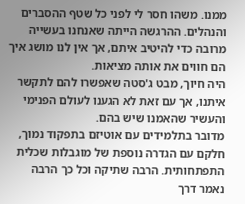ממנו. משהו חסר לי לפני כל שטף ההסברים והנהלים. ההרגשה הייתה שאנחנו בעשייה מרובה כדי להיטיב איתם, אך אין לנו מושג איך הם חווים את אותה מציאות.
היה חיוך, מבט ג'סטה שאפשרו להם לתקשר איתנו, אך עם זאת לא הגענו לעולם הפנימי והעשיר שהאמנו שיש בהם.
מדובר בתלמידים עם אוטיזם בתפקוד נמוך, חלקם עם הגדרה נוספת של מוגבלות שכלית התפתחותית. הרבה שתיקה וכל כך הרבה נאמר דרך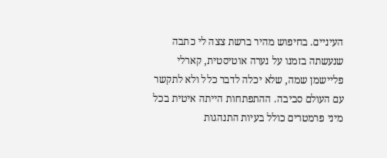העיניים. בחיפוש מהיר ברשת צצה לי כתבה שנעשתה בזמנו על נערה אוטיסטית, קארלי פליישמן שמה, שלא יכלה לדבר כלל ולא לתקשר עם העולם סביבה. ההתפתחות הייתה איטית בכל מיני פרמטרים כולל בעיות התנהגות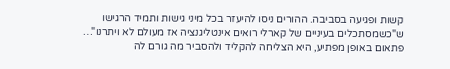קשות ופגיעה בסביבה. ההורים ניסו להיעזר בכל מיני גישות ותמיד הרגישו ש"כשמסתכלים בעיניים של קארלי רואים אינטליגנציה אז מעולם לא ויתרנו"…
פתאום באופן מפתיע, היא הצליחה להקליד ולהסביר מה גורם לה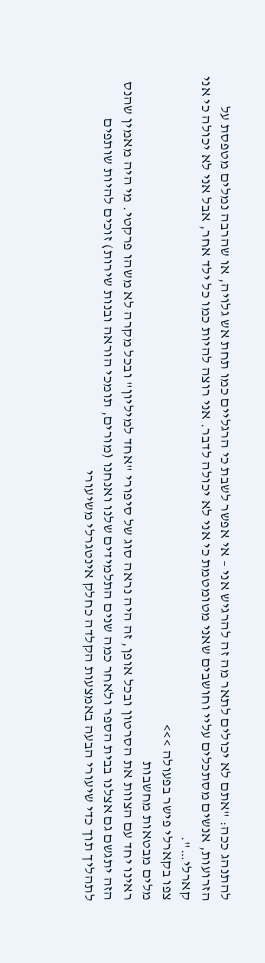להתנהג ככה: "אתם לא יכולים לתאר מה זה להרגיש אני – אי אפשר לשבת כי הרגליים כמו תחת אש גלויה, או שהרבה נמלים מטפסת על הזרועות, אנשים מסתכלים עליי וחושבים שאני מטומטמת כי אני לא יכולה לדבר. אני רוצה להיות כמו כל ילד אחר, אבל אני לא יכולה כי אני קארלי…".
צפו בקארלי פישר בפעולה >>>
מלים מבטאות מחשבות
ראינו יחד עם הצוות את הסרטון ובכל אופן, זה היה נראה סוג של סיפורי "אחד למיליון" ובכל מקרה לא משהו פרקטי. מי היה מאמין שהנס הזה יתגשם גם אצלנו בבית הספר ולאחר כמה שנים התלמידים שלנו ואנחנו (מורים, תומכי הוראה ובנות שירות) זוכים להיות שותפים לתהליך תוך כדי שיעורי הבעה באמצעות הקלדה כחלק אינטגרלי משיעורי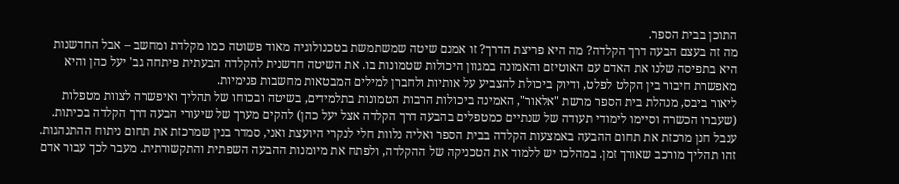התוכן בבית הספר.
מה זה בעצם הבעה דרך הקלדה? מה היא פריצת הדרך? זו אמנם שיטה שמשתמשת בטכנולוגיה מאוד פשוטה כמו מקלדת ומחשב – אבל החדשנות היא בתפיסה שלנו את האדם עם האוטיזם והאמונה במגוון היכולות שטמונות בו. את השיטה חדשנית להקלדה הבעתית פיתחה גב' יעל כהן והיא מאפשרת חיבור בין הקלט לפלט, ודיוק ביכולת להצביע על אותיות ולחברן למילים המבטאות מחשבות פנימיות.
ליאור ביבס, מנהלת בית הספר מרשת "אלאור", האמינה ביכולות הרבות הטמונות בתלמידים, בשיטה ובכוחו של תהליך ואיפשרה לצוות מטפלות (שעברו הכשרה וסיימו לימודי תעודה של שנתיים כמטפלים בהבעה דרך הקלדה אצל יעל כהן) להקים מערך של שיעורי הבעה דרך הקלדה בכיתות. ענבל חנן מרכזת את תחום ההבעה באמצעות הקלדה בבית הספר ואליה נלוות חלי לנקרי היועצת ואני, סמדר בנין שמרכזת את תחום ניתוח ההתנהגות.
זהו תהליך מורכב שאורך זמן. במהלכו יש ללמוד את הטכניקה של ההקלדה, ולפתח את מיומנות ההבעה השפתית והתקשורתית. מעבר לכך עבור אדם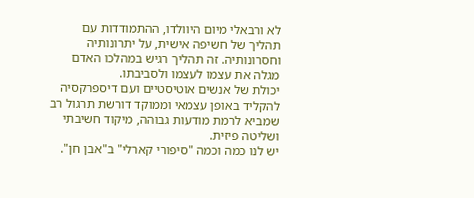לא ורבאלי מיום היוולדו, ההתמודדות עם תהליך של חשיפה אישית, על יתרונותיה וחסרונותיה. זה תהליך רגיש במהלכו האדם מגלה את עצמו לעצמו ולסביבתו.
יכולת של אנשים אוטיסטיים ועם דיספרקסיה להקליד באופן עצמאי וממוקד דורשת תרגול רב שמביא לרמת מודעות גבוהה, מיקוד חשיבתי ושליטה פיזית.
יש לנו כמה וכמה "סיפורי קארלי" ב"אבן חן".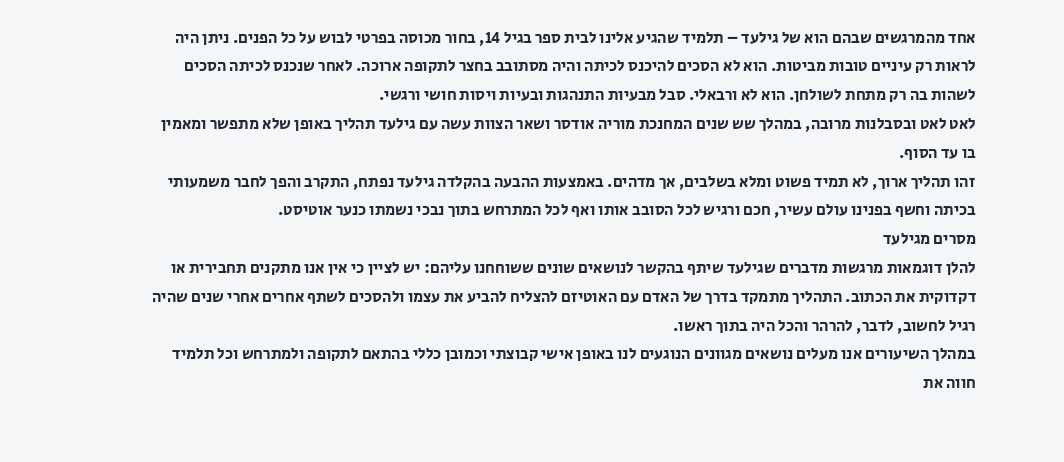אחד מהמרגשים שבהם הוא של גילעד – תלמיד שהגיע אלינו לבית ספר בגיל 14, בחור מכוסה בפרטי לבוש על כל הפנים. ניתן היה לראות רק עיניים טובות מביטות. הוא לא הסכים להיכנס לכיתה והיה מסתובב בחצר לתקופה ארוכה. לאחר שנכנס לכיתה הסכים לשהות בה רק מתחת לשולחן. הוא לא ורבאלי. סבל מבעיות התנהגות ובעיות ויסות חושי ורגשי.
לאט לאט ובסבלנות מרובה, במהלך שש שנים המחנכת מוריה אודסר ושאר הצוות עשה עם גילעד תהליך באופן שלא מתפשר ומאמין בו עד הסוף.
זהו תהליך ארוך, לא תמיד פשוט ומלא בשלבים, אך מדהים. באמצעות ההבעה בהקלדה גילעד נפתח, התקרב והפך לחבר משמעותי בכיתה וחשף בפנינו עולם עשיר, חכם ורגיש לכל הסובב אותו ואף לכל המתרחש בתוך נבכי נשמתו כנער אוטיסט.
מסרים מגילעד
להלן דוגמאות מרגשות מדברים שגילעד שיתף בהקשר לנושאים שונים ששוחחנו עליהם: יש לציין כי אין אנו מתקנים תחבירית או דקדוקית את הכתוב. התהליך מתמקד בדרך של האדם עם האוטיזם להצליח להביע את עצמו ולהסכים לשתף אחרים אחרי שנים שהיה רגיל לחשוב, לדבר, להרהר והכל היה בתוך ראשו.
במהלך השיעורים אנו מעלים נושאים מגוונים הנוגעים לנו באופן אישי קבוצתי וכמובן כללי בהתאם לתקופה ולמתרחש וכל תלמיד חווה את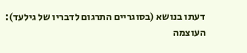דעתו בנושא (בסוגריים התרגום לדבריו של גילעד):
העוצמה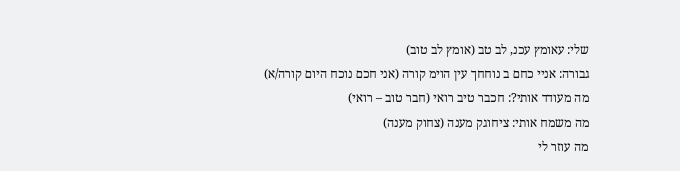שלי: עאומץ עכנ, לב טב (אומץ לב טוב)
גבורה: אניי כחם ב נוחחך עין הוימ קורה (אני חכם נוכח היום קורה/א)
מה מעודד אותי?: חכבר טיב רואי (חבר טוב – רואי)
מה משמח אותי: ציחוגק מענה (צחוק מענה)
מה עוזר לי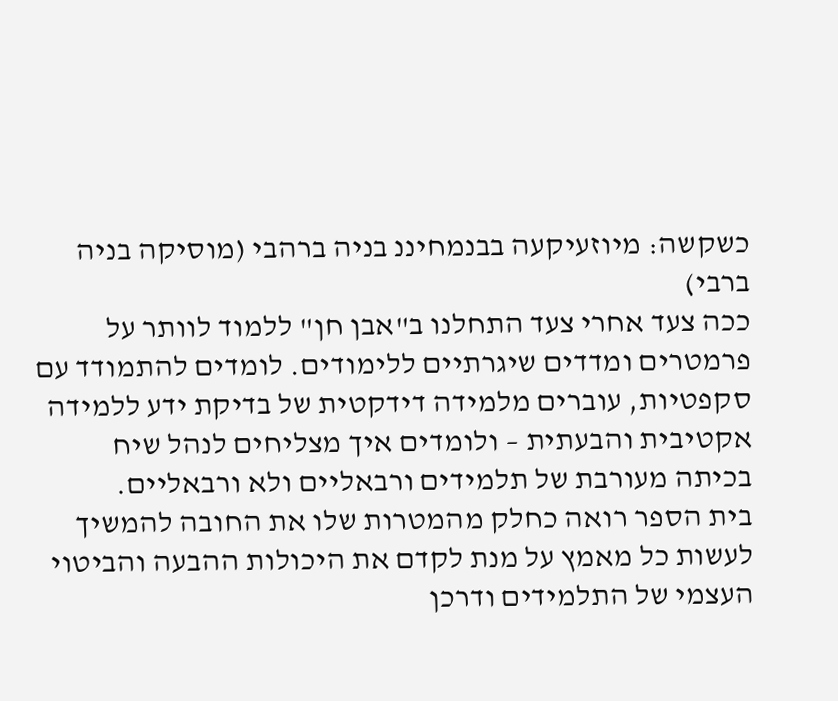כשקשה: מיוזעיקעה בבנמחיננ בניה ברהבי (מוסיקה בניה ברבי)
ככה צעד אחרי צעד התחלנו ב"אבן חן" ללמוד לוותר על פרמטרים ומדדים שיגרתיים ללימודים. לומדים להתמודד עם סקפטיות, עוברים מלמידה דידקטית של בדיקת ידע ללמידה אקטיבית והבעתית – ולומדים איך מצליחים לנהל שיח בכיתה מעורבת של תלמידים ורבאליים ולא ורבאליים.
בית הספר רואה כחלק מהמטרות שלו את החובה להמשיך לעשות כל מאמץ על מנת לקדם את היכולות ההבעה והביטוי העצמי של התלמידים ודרכן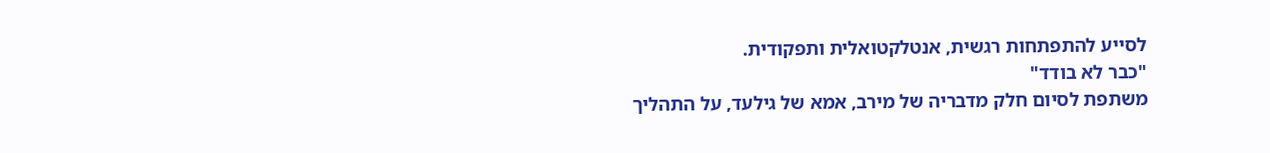לסייע להתפתחות רגשית, אנטלקטואלית ותפקודית.
"כבר לא בודד"
משתפת לסיום חלק מדבריה של מירב, אמא של גילעד, על התהליך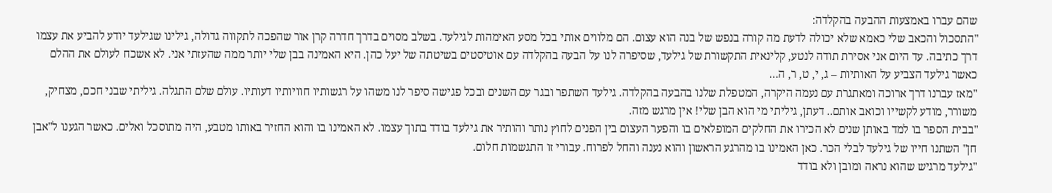שהם עברו באמצעות ההבעה בהקלדה:
"התסכול והכאב שלי כאמא שלא יכולה לדעת מה קורה בנפש של בנה הוא עצום. הם מלווים אותי בכל מסע האימהות לגילעד. בשלב מסוים בדרך חדרה קרן אור שהפכה לתקווה גדולה, גילינו שגילעד יודע להביע את עצמו דרך כתיבה. עד היום אני אסירת תודה לנטע, קלינאית התקשורת של גילעד, שסיפרה לנו על הבעה בהקלדה עם אוטיסטים בשיטתה של יעל כהן. היא האמינה בבן שלי יותר ממה שהעזתי אני. לא אשכח לעולם את ההלם כאשר גילעד הצביע על האותיות – ג, י, ט, ר, ה…
"מאז עברנו דרך ארוכה ומאתגרת עם נעמה היקרה, המטפלת שלנו בהבעה בהקלדה. גילעד השתפר ובגר עם השנים ובכל פגישה סיפר לנו משהו על רגשותיו חוויותיו דעותיו. עולם שלם התגלה. גיליתי שבני חכם, מצחיק, משורר, מודע לקשייו וכואב אותם.. דעתן, גיליתי מי הוא הבן שלי! אין מרגש מזה.
"בבית הספר בו למד באותן שנים לא הכירו את החלקים המופלאים בו והפער העצום בין הפנים לחוץ נותר והותיר את גילעד בודד בתוך עצמו. לא האמינו בו והוא החזיר באותו מטבע, היה מתוסכל ואלים. כאשר הגענו ל"אבן חן" השתנו חייו של גילעד לבלי הכר. כאן האמינו בו מהרגע הראשון והוא נענה והחל לפרוח. עבורי זו התגשמות חלום.
"גילעד מרגיש שהוא נראה ומובן ולא בודד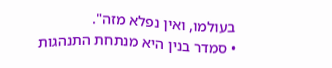בעולמו, ואין נפלא מזה".
• סמדר בנין היא מנתחת התנהגות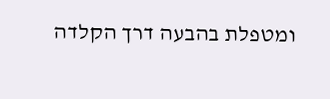ומטפלת בהבעה דרך הקלדה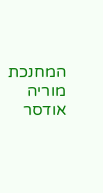המחנכת מוריה אודסר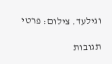וגילעד. צילום: פרטי

תגובות